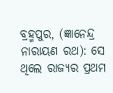ବ୍ରହ୍ମପୁର, (ଜ୍ଞାନେନ୍ଦ୍ର ନାରାୟଣ ରଥ): ସେ ଥିଲେ ରାଜ୍ୟର ପ୍ରଥମ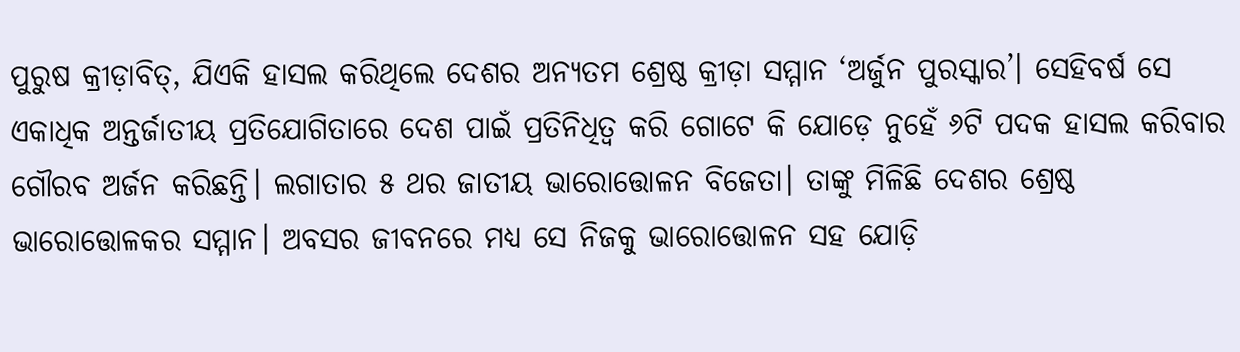ପୁରୁଷ କ୍ରୀଡ଼ାବିତ୍, ଯିଏକି ହାସଲ କରିଥିଲେ ଦେଶର ଅନ୍ୟତମ ଶ୍ରେଷ୍ଠ କ୍ରୀଡ଼ା ସମ୍ମାନ ‘ଅର୍ଜୁନ ପୁରସ୍କାର’। ସେହିବର୍ଷ ସେ ଏକାଧିକ ଅନ୍ତର୍ଜାତୀୟ ପ୍ରତିଯୋଗିତାରେ ଦେଶ ପାଇଁ ପ୍ରତିନିଧିତ୍ବ କରି ଗୋଟେ କି ଯୋଡ଼େ ନୁହେଁ ୬ଟି ପଦକ ହାସଲ କରିବାର ଗୌରବ ଅର୍ଜନ କରିଛନ୍ତି। ଲଗାତାର ୫ ଥର ଜାତୀୟ ଭାରୋତ୍ତୋଳନ ବିଜେତା। ତାଙ୍କୁ ମିଳିଛି ଦେଶର ଶ୍ରେଷ୍ଠ ଭାରୋତ୍ତୋଳକର ସମ୍ମାନ। ଅବସର ଜୀବନରେ ମଧ୍ୟ ସେ ନିଜକୁ ଭାରୋତ୍ତୋଳନ ସହ ଯୋଡ଼ି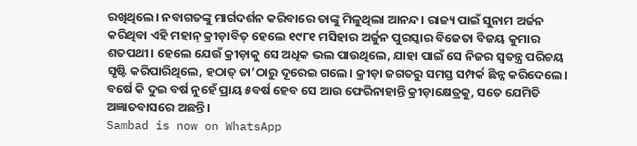ରଖିଥିଲେ। ନବାଗତଙ୍କୁ ମାର୍ଗଦର୍ଶନ କରିବାରେ ତାଙ୍କୁ ମିଳୁଥିଲା ଆନନ୍ଦ। ରାଜ୍ୟ ପାଇଁ ସୁନାମ ଅର୍ଜନ କରିଥିବା ଏହି ମହାନ୍ କ୍ରୀଡ଼ାବିତ୍ ହେଲେ ୧୯୮୧ ମସିହାର ଅର୍ଜୁନ ପୁରସ୍କାର ବିଜେତା ବିଜୟ କୁମାର ଶତପଥୀ। ହେଲେ ଯେଉଁ କ୍ରୀଡ଼ାକୁ ସେ ଅଧିକ ଭଲ ପାଉଥିଲେ, ଯାହା ପାଇଁ ସେ ନିଜର ସ୍ବତନ୍ତ୍ର ପରିଚୟ ସୃଷ୍ଟି କରିପାରିଥିଲେ, ହଠାତ୍ ତା’ଠାରୁ ଦୂରେଇ ଗଲେ। କ୍ରୀଡ଼ା ଜଗତରୁ ସମସ୍ତ ସମ୍ପର୍କ ଛିନ୍ନ କରିଦେଲେ। ବର୍ଷେ କି ଦୁଇ ବର୍ଷ ନୁହେଁ ପ୍ରାୟ ୫ବର୍ଷ ହେବ ସେ ଆଉ ଫେରିନାହାନ୍ତି କ୍ରୀଡ଼ାକ୍ଷେତ୍ରକୁ, ସତେ ଯେମିତି ଅଜ୍ଞାତବାସରେ ଅଛନ୍ତି।
Sambad is now on WhatsApp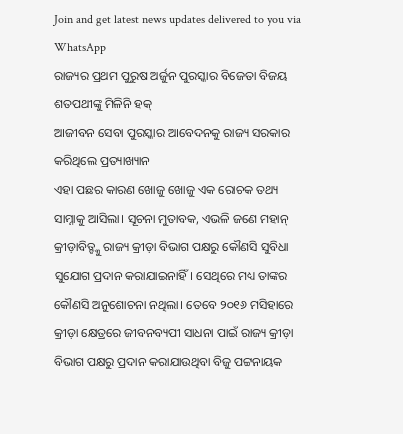Join and get latest news updates delivered to you via WhatsApp
ରାଜ୍ୟର ପ୍ରଥମ ପୁରୁଷ ଅର୍ଜୁନ ପୁରସ୍କାର ବିଜେତା ବିଜୟ ଶତପଥୀଙ୍କୁ ମିଳିନି ହକ୍
ଆଜୀବନ ସେବା ପୁରସ୍କାର ଆବେଦନକୁ ରାଜ୍ୟ ସରକାର କରିଥିଲେ ପ୍ରତ୍ୟାଖ୍ୟାନ
ଏହା ପଛର କାରଣ ଖୋଜୁ ଖୋଜୁ ଏକ ରୋଚକ ତଥ୍ୟ ସାମ୍ନାକୁ ଆସିଲା। ସୂଚନା ମୁତାବକ, ଏଭଳି ଜଣେ ମହାନ୍ କ୍ରୀଡ଼ାବିତ୍ଙ୍କୁ ରାଜ୍ୟ କ୍ରୀଡ଼ା ବିଭାଗ ପକ୍ଷରୁ କୌଣସି ସୁବିଧା ସୁଯୋଗ ପ୍ରଦାନ କରାଯାଇନାହିଁ। ସେଥିରେ ମଧ୍ୟ ତାଙ୍କର କୌଣସି ଅନୁଶୋଚନା ନଥିଲା। ତେବେ ୨୦୧୬ ମସିହାରେ କ୍ରୀଡ଼ା କ୍ଷେତ୍ରରେ ଜୀବନବ୍ୟପୀ ସାଧନା ପାଇଁ ରାଜ୍ୟ କ୍ରୀଡ଼ା ବିଭାଗ ପକ୍ଷରୁ ପ୍ରଦାନ କରାଯାଉଥିବା ବିଜୁ ପଟ୍ଟନାୟକ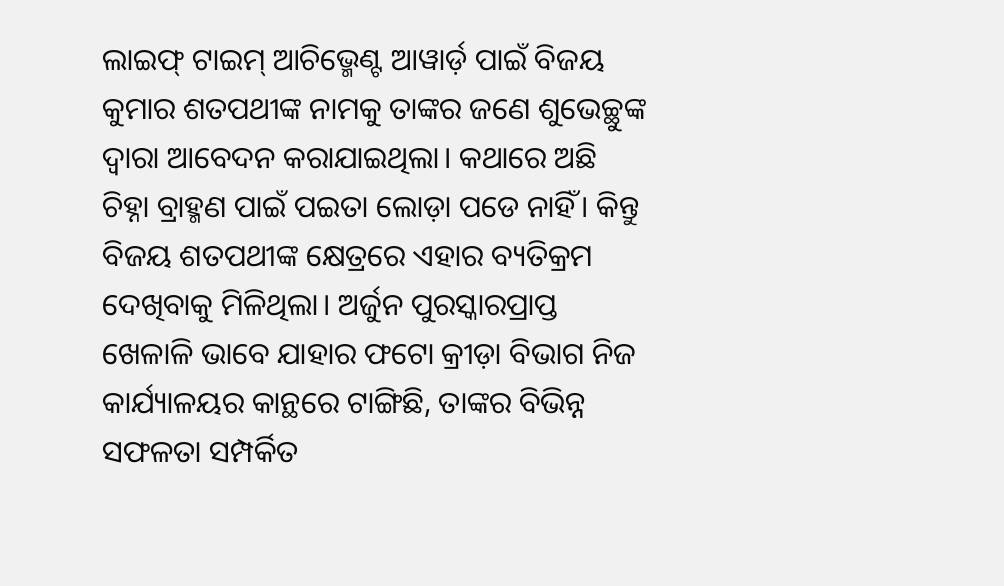ଲାଇଫ୍ ଟାଇମ୍ ଆଚିଭ୍ମେଣ୍ଟ ଆୱାର୍ଡ଼ ପାଇଁ ବିଜୟ କୁମାର ଶତପଥୀଙ୍କ ନାମକୁ ତାଙ୍କର ଜଣେ ଶୁଭେଚ୍ଛୁଙ୍କ ଦ୍ବାରା ଆବେଦନ କରାଯାଇଥିଲା। କଥାରେ ଅଛି ଚିହ୍ନା ବ୍ରାହ୍ମଣ ପାଇଁ ପଇତା ଲୋଡ଼ା ପଡେ ନାହିଁ। କିନ୍ତୁ ବିଜୟ ଶତପଥୀଙ୍କ କ୍ଷେତ୍ରରେ ଏହାର ବ୍ୟତିକ୍ରମ ଦେଖିବାକୁ ମିଳିଥିଲା। ଅର୍ଜୁନ ପୁରସ୍କାରପ୍ରାପ୍ତ ଖେଳାଳି ଭାବେ ଯାହାର ଫଟୋ କ୍ରୀଡ଼ା ବିଭାଗ ନିଜ କାର୍ଯ୍ୟାଳୟର କାନ୍ଥରେ ଟାଙ୍ଗିଛି, ତାଙ୍କର ବିଭିନ୍ନ ସଫଳତା ସମ୍ପର୍କିତ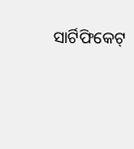ସାର୍ଟିଫିକେଟ୍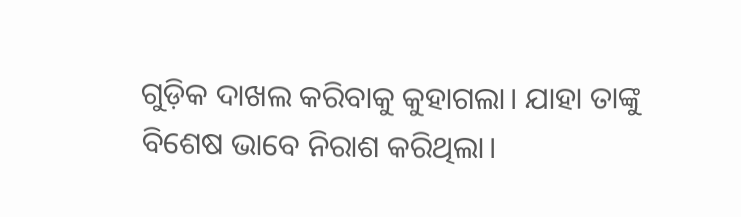ଗୁଡ଼ିକ ଦାଖଲ କରିବାକୁ କୁହାଗଲା। ଯାହା ତାଙ୍କୁ ବିଶେଷ ଭାବେ ନିରାଶ କରିଥିଲା।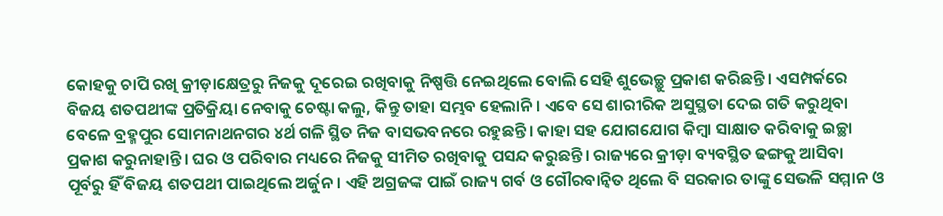କୋହକୁ ଚାପି ରଖି କ୍ରୀଡ଼ାକ୍ଷେତ୍ରରୁ ନିଜକୁ ଦୂରେଇ ରଖିବାକୁ ନିଷ୍ପତ୍ତି ନେଇଥିଲେ ବୋଲି ସେହି ଶୁଭେଚ୍ଛୁ ପ୍ରକାଶ କରିଛନ୍ତି। ଏସମ୍ପର୍କରେ ବିଜୟ ଶତପଥୀଙ୍କ ପ୍ରତିକ୍ରିୟା ନେବାକୁ ଚେଷ୍ଟା କଲୁ, କିନ୍ତୁ ତାହା ସମ୍ଭବ ହେଲାନି। ଏବେ ସେ ଶାରୀରିକ ଅସୁସ୍ଥତା ଦେଇ ଗତି କରୁଥିବା ବେଳେ ବ୍ରହ୍ମପୁର ସୋମନାଥନଗର ୪ର୍ଥ ଗଳି ସ୍ଥିତ ନିଜ ବାସଭବନରେ ରହୁଛନ୍ତି। କାହା ସହ ଯୋଗଯୋଗ କିମ୍ବା ସାକ୍ଷାତ କରିବାକୁ ଇଚ୍ଛା ପ୍ରକାଶ କରୁନାହାନ୍ତି। ଘର ଓ ପରିବାର ମଧ୍ୟରେ ନିଜକୁ ସୀମିତ ରଖିବାକୁ ପସନ୍ଦ କରୁଛନ୍ତି। ରାଜ୍ୟରେ କ୍ରୀଡ଼ା ବ୍ୟବସ୍ଥିତ ଢଙ୍ଗକୁ ଆସିବା ପୂର୍ବରୁ ହିଁ ବିଜୟ ଶତପଥୀ ପାଇଥିଲେ ଅର୍ଜୁନ। ଏହି ଅଗ୍ରଜଙ୍କ ପାଇଁ ରାଜ୍ୟ ଗର୍ବ ଓ ଗୌରବାନ୍ବିତ ଥିଲେ ବି ସରକାର ତାଙ୍କୁ ସେଭଳି ସମ୍ମାନ ଓ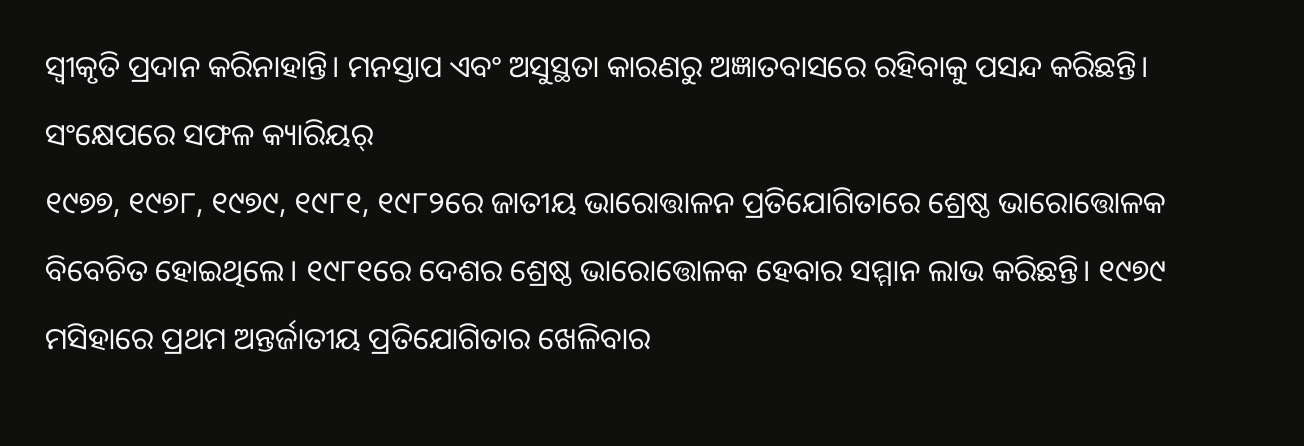ସ୍ବୀକୃତି ପ୍ରଦାନ କରିନାହାନ୍ତି। ମନସ୍ତାପ ଏବଂ ଅସୁସ୍ଥତା କାରଣରୁ ଅଜ୍ଞାତବାସରେ ରହିବାକୁ ପସନ୍ଦ କରିଛନ୍ତି।
ସଂକ୍ଷେପରେ ସଫଳ କ୍ୟାରିୟର୍
୧୯୭୭, ୧୯୭୮, ୧୯୭୯, ୧୯୮୧, ୧୯୮୨ରେ ଜାତୀୟ ଭାରୋତ୍ତାଳନ ପ୍ରତିଯୋଗିତାରେ ଶ୍ରେଷ୍ଠ ଭାରୋତ୍ତୋଳକ ବିବେଚିତ ହୋଇଥିଲେ। ୧୯୮୧ରେ ଦେଶର ଶ୍ରେଷ୍ଠ ଭାରୋତ୍ତୋଳକ ହେବାର ସମ୍ମାନ ଲାଭ କରିଛନ୍ତି। ୧୯୭୯ ମସିହାରେ ପ୍ରଥମ ଅନ୍ତର୍ଜାତୀୟ ପ୍ରତିଯୋଗିତାର ଖେଳିବାର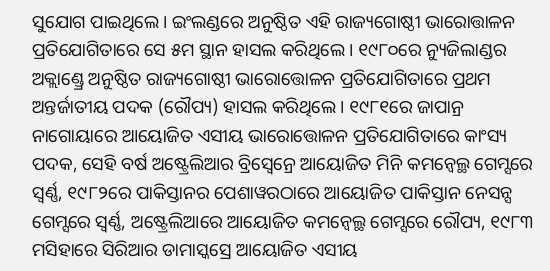ସୁଯୋଗ ପାଇଥିଲେ। ଇଂଲଣ୍ଡରେ ଅନୁଷ୍ଠିତ ଏହି ରାଜ୍ୟଗୋଷ୍ଠୀ ଭାରୋତ୍ତାଳନ ପ୍ରତିଯୋଗିତାରେ ସେ ୫ମ ସ୍ଥାନ ହାସଲ କରିଥିଲେ। ୧୯୮୦ରେ ନ୍ୟୁଜିଲାଣ୍ଡର ଅକ୍ଲାଣ୍ଡ୍ରେ ଅନୁଷ୍ଠିତ ରାଜ୍ୟଗୋଷ୍ଠୀ ଭାରୋତ୍ତୋଳନ ପ୍ରତିଯୋଗିତାରେ ପ୍ରଥମ ଅନ୍ତର୍ଜାତୀୟ ପଦକ (ରୌପ୍ୟ) ହାସଲ କରିଥିଲେ। ୧୯୮୧ରେ ଜାପାନ୍ର ନାଗୋୟାରେ ଆୟୋଜିତ ଏସୀୟ ଭାରୋତ୍ତୋଳନ ପ୍ରତିଯୋଗିତାରେ କାଂସ୍ୟ ପଦକ, ସେହି ବର୍ଷ ଅଷ୍ଟ୍ରେଲିଆର ବ୍ରିସ୍ବେନ୍ରେ ଆୟୋଜିତ ମିନି କମନ୍ୱେଲ୍ଥ ଗେମ୍ସରେ ସ୍ବର୍ଣ୍ଣ, ୧୯୮୨ରେ ପାକିସ୍ତାନର ପେଶାୱରଠାରେ ଆୟୋଜିତ ପାକିସ୍ତାନ ନେସନ୍ସ ଗେମ୍ସରେ ସ୍ବର୍ଣ୍ଣ, ଅଷ୍ଟ୍ରେଲିଆରେ ଆୟୋଜିତ କମନ୍ୱେଲ୍ଥ ଗେମ୍ସରେ ରୌପ୍ୟ, ୧୯୮୩ ମସିହାରେ ସିରିଆର ଡାମାସ୍କସ୍ରେ ଆୟୋଜିତ ଏସୀୟ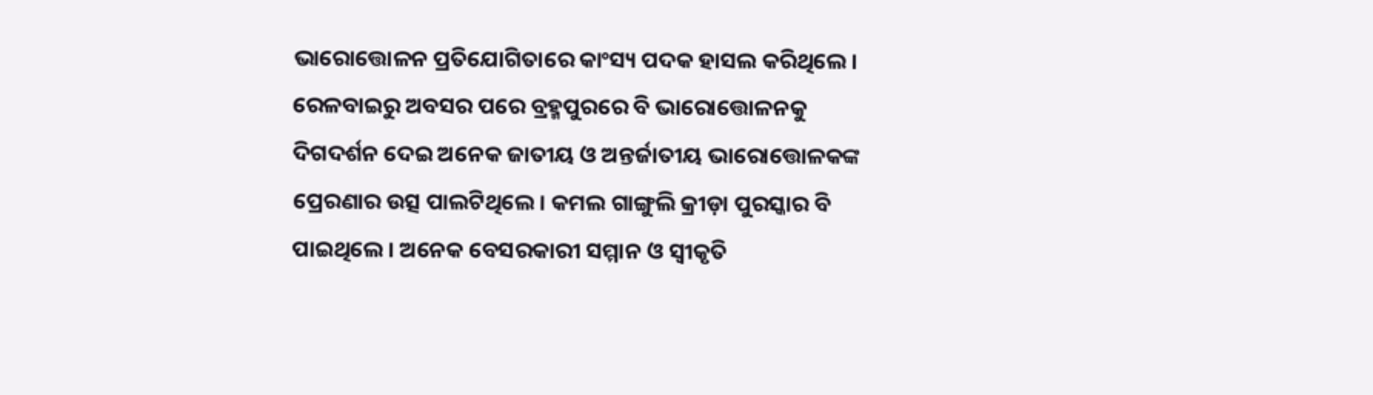ଭାରୋତ୍ତୋଳନ ପ୍ରତିଯୋଗିତାରେ କାଂସ୍ୟ ପଦକ ହାସଲ କରିଥିଲେ। ରେଳବାଇରୁ ଅବସର ପରେ ବ୍ରହ୍ମପୁରରେ ବି ଭାରୋତ୍ତୋଳନକୁ ଦିଗଦର୍ଶନ ଦେଇ ଅନେକ ଜାତୀୟ ଓ ଅନ୍ତର୍ଜାତୀୟ ଭାରୋତ୍ତୋଳକଙ୍କ ପ୍ରେରଣାର ଉତ୍ସ ପାଲଟିଥିଲେ। କମଲ ଗାଙ୍ଗୁଲି କ୍ରୀଡ଼ା ପୁରସ୍କାର ବି ପାଇଥିଲେ। ଅନେକ ବେସରକାରୀ ସମ୍ମାନ ଓ ସ୍ବୀକୃତି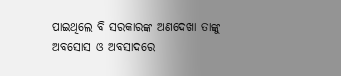ପାଇଥିଲେ ବି ସରକାରଙ୍କ ଅଣଦେଖା ତାଙ୍କୁ ଅବସୋସ ଓ ଅବସାଦରେ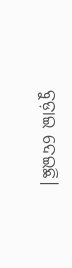ବୁଡ଼ାଇ ଦେଇଛି।